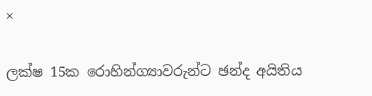×

ලක්ෂ 15ක රොහින්ග්‍යාවරුන්ට ඡන්ද අයිතිය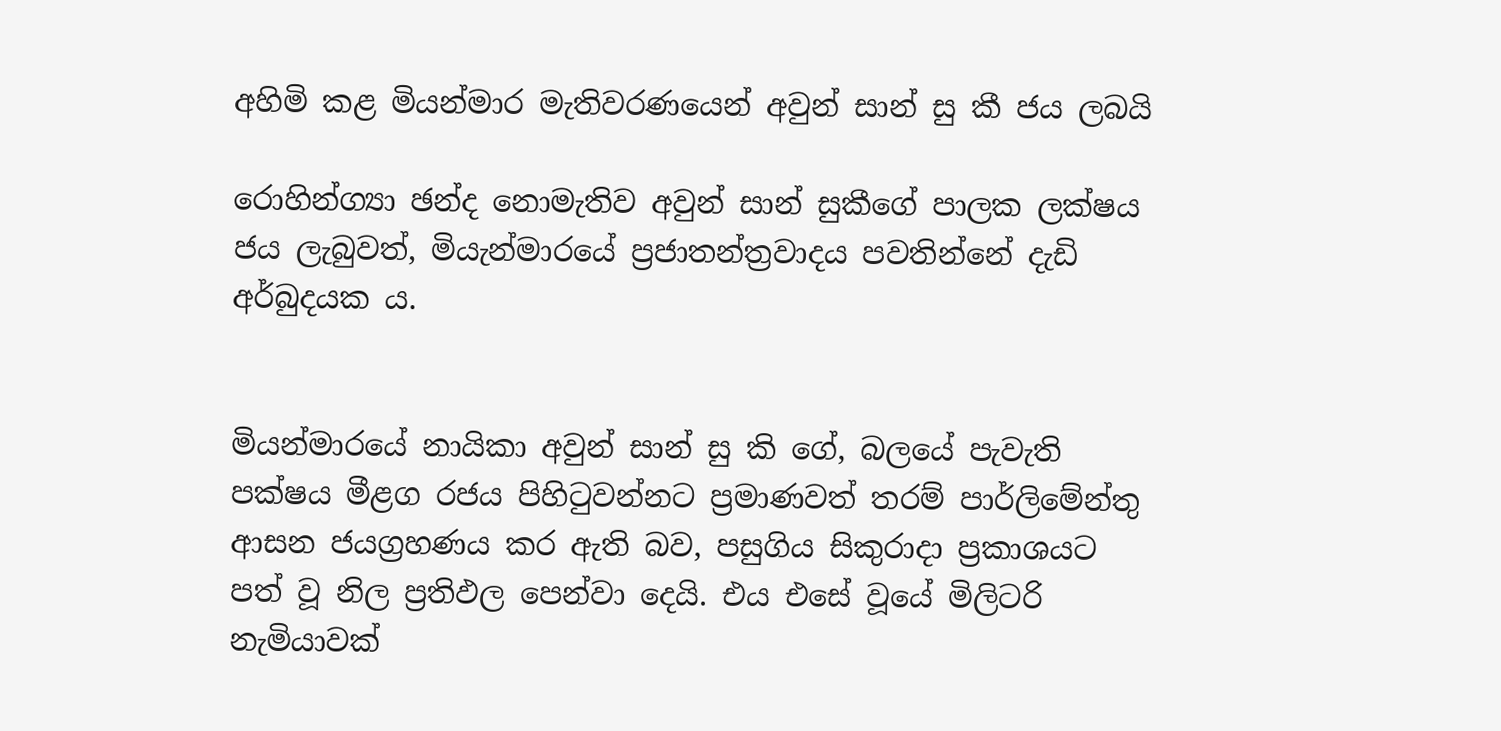අහිමි කළ මියන්මාර මැතිවරණයෙන් අවුන් සාන් සු කී ජය ලබයි

රොහින්ග්‍යා ඡන්ද නොමැතිව අවුන් සාන් සුකීගේ පාලක ලක්ෂය ජය ලැබුවත්, මියැන්මාරයේ ප්‍රජාතන්ත්‍රවාදය පවතින්නේ දැඩි අර්බුදයක ය.


මියන්මාරයේ නායිකා අවුන් සාන් සු කි ගේ, බලයේ පැවැති පක්ෂය මීළග රජය පිහිටුවන්නට ප්‍රමාණවත් තරම් පාර්ලිමේන්තු ආසන ජයග්‍රහණය කර ඇති බව, පසුගිය සිකුරාදා ප්‍රකාශයට පත් වූ නිල ප්‍රතිඵල පෙන්වා දෙයි. එය එසේ වූයේ මිලිටරි නැමියාවක්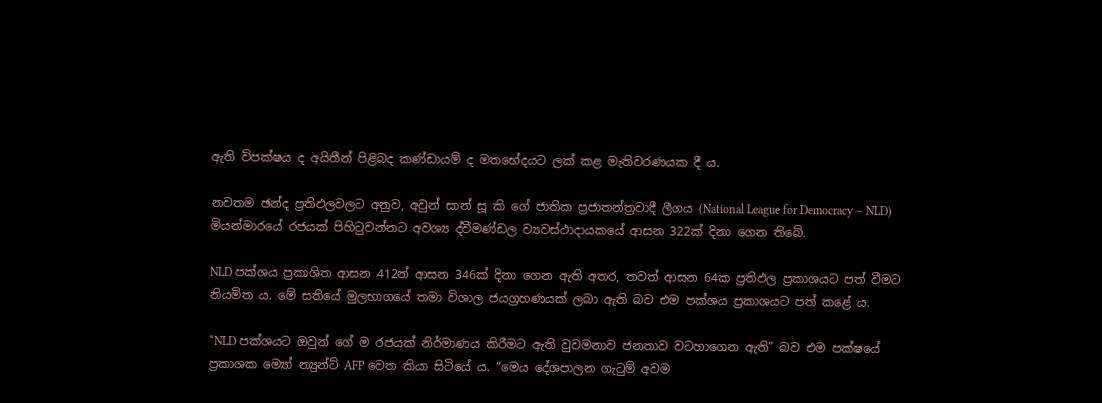ඇති විපක්ෂය ද අයිතීන් පිළිබද කණ්ඩායම් ද මතභේදයට ලක් කළ මැතිවරණයක දී ය.

නවතම ඡන්ද ප්‍රතිඵලවලට අනුව, අවුන් සාන් සූ කි ගේ ජාතික ප්‍රජාතන්ත්‍රවාදී ලීගය (National League for Democracy – NLD) මියන්මාරයේ රජයක් පිහිටුවන්නට අවශ්‍ය ද්වීමණ්ඩල ව්‍යවස්ථාදායකයේ ආසන 322ක් දිනා ගෙන තිබේ.

NLD පක්ශය ප්‍රකාශිත ආසන 412න් ආසන 346ක් දිනා ගෙන ඇති අතර, තවත් ආසන 64ක ප්‍රතිඵල ප්‍රකාශයට පත් වීමට නියමිත ය. මේ සතියේ මුලභාගයේ තමා විශාල ජයග්‍රහණයක් ලබා ඇති බව එම පක්ශය ප්‍රකාශයට පත් කළේ ය.

“NLD පක්ශයට ඔවුන් ගේ ම රජයක් නිර්මාණය කිරීමට ඇති වුවමනාව ජනතාව වටහාගෙන ඇති” බව එම පක්ෂයේ ප්‍රකාශක ම්‍යෝ න්‍යුන්ට් AFP වෙත කියා සිටියේ ය. “මෙය දේශපාලන ගැටුම් අවම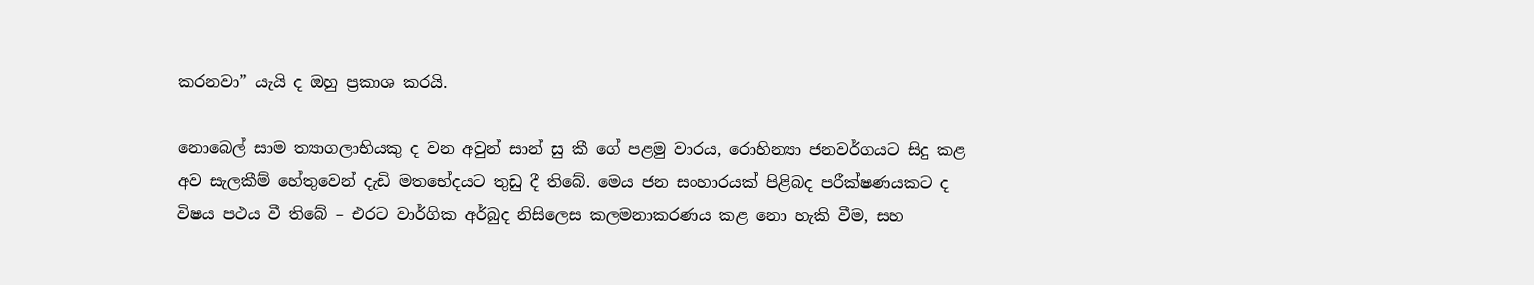කරනවා” යැයි ද ඔහු ප්‍රකාශ කරයි.

නොබෙල් සාම ත්‍යාගලාභියකු ද වන අවුන් සාන් සු කී ගේ පළමු වාරය, රොහින්‍යා ජනවර්ගයට සිදු කළ අව සැලකීම් හේතුවෙන් දැඩි මතභේදයට තුඩු දී තිබේ. මෙය ජන සංහාර‍යක් පිළිබද පරීක්ෂණයකට ද විෂය පථය වී තිබේ – එරට වාර්ගික අර්බුද නිසිලෙස කලමනාකරණය කළ නො හැකි වීම, සහ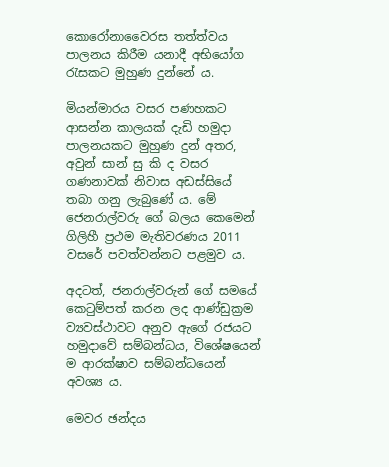කොරෝනාවෛරස තත්ත්වය පාලනය කිරීම යනාදී අභියෝග රැසකට මුහුණ දුන්නේ ය.

මියන්මාරය වසර පණහකට ආසන්න කාලයක් දැඩි හමුදා පාලනයකට මුහුණ දුන් අතර, අවුන් සාන් සු කි ද වසර ගණනාවක් නිවාස අඩස්සියේ තබා ගනු ලැබුණේ ය. මේ ජෙනරාල්වරු ගේ බලය කෙමෙන් ගිලිහී ප්‍රථම මැතිවරණය 2011 වසරේ පවත්වන්නට පළමුව ය.

අදටත්, ජනරාල්වරුන් ගේ සමයේ කෙටුම්පත් කරන ලද ආණ්ඩුක්‍රම ව්‍යවස්ථාවට අනුව ඇගේ රජයට හමුදාවේ සම්බන්ධය, විශේෂයෙන් ම ආරක්ෂාව සම්බන්ධයෙන් අවශ්‍ය ය.

මෙවර ඡන්දය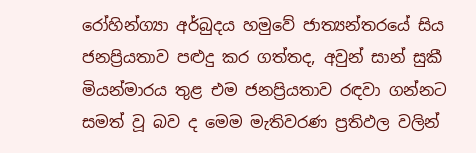රෝහින්ග්‍යා අර්බුදය හමුවේ ජාත්‍යන්තරයේ සිය ජනප්‍රියතාව පළුදු කර ගත්තද, අවුන් සාන් සුකී මියන්මාරය තුළ එම ජනප්‍රියතාව රඳවා ගන්නට සමත් වූ බව ද මෙම මැතිවරණ ප්‍රතිඵල වලින්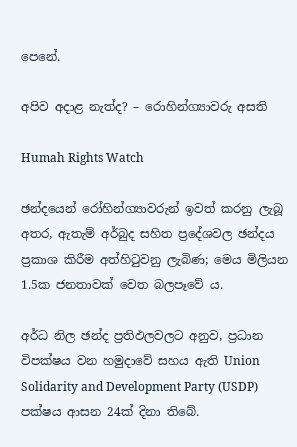පෙනේ.

අපිව අදාළ නැත්ද? – රොහින්ග්‍යාවරු අසති

Humah Rights Watch

ඡන්දයෙන් රෝහින්ග්‍යාවරුන් ඉවත් කරනු ලැබූ අතර, ඇතැම් අර්බුද සහිත ප්‍රදේශවල ඡන්දය ප්‍රකාශ කිරීම අත්හිටුවනු ලැබිණ; මෙය මිලියන 1.5ක ජනතාවක් වෙත බලපෑවේ ය.

අර්ධ නිල ඡන්ද ප්‍රතිඵලවලට අනුව, ප්‍රධාන විපක්ෂය වන හමුදාවේ සහය ඇති Union Solidarity and Development Party (USDP) පක්ෂය ආසන 24ක් දිනා තිබේ.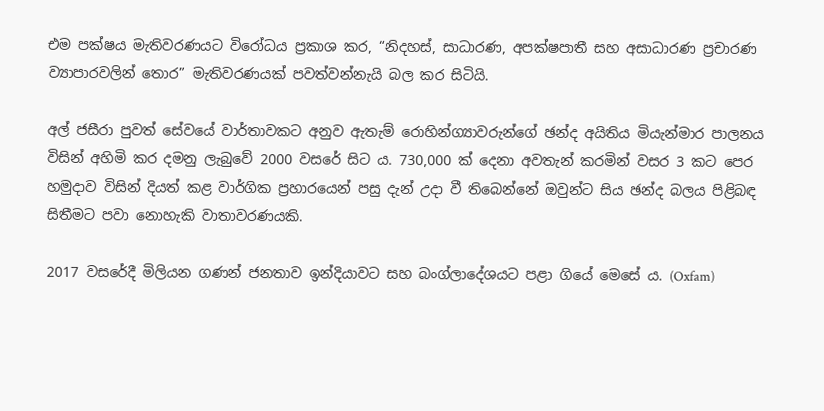එම පක්ෂය මැතිවරණයට විරෝධය ප්‍රකාශ කර, “නිදහස්, සාධාරණ, අපක්ෂපාතී සහ අසාධාරණ ප්‍රචාරණ ව්‍යාපාරවලින් තොර” මැතිවරණයක් පවත්වන්නැයි බල කර සිටියි.

අල් ජසීරා පුවත් සේවයේ වාර්තාවකට අනුව ඇතැම් රොහින්ග්‍යාවරුන්ගේ ඡන්ද අයිතිය මියැන්මාර පාලනය විසින් අහිමි කර දමනු ලැබුවේ 2000 වසරේ සිට ය. 730,000 ක් දෙනා අවතැන් කරමින් වසර 3 කට පෙර හමුදාව විසින් දියත් කළ වාර්ගික ප්‍රහාරයෙන් පසු දැන් උදා වී තිබෙන්නේ ඔවුන්ට සිය ඡන්ද බලය පිළිබඳ සිතීමට පවා නොහැකි වාතාවරණයකි.

2017 වසරේදී මිලියන ගණන් ජනතාව ඉන්දියාවට සහ බංග්ලාදේශයට පළා ගියේ මෙසේ ය. (Oxfam)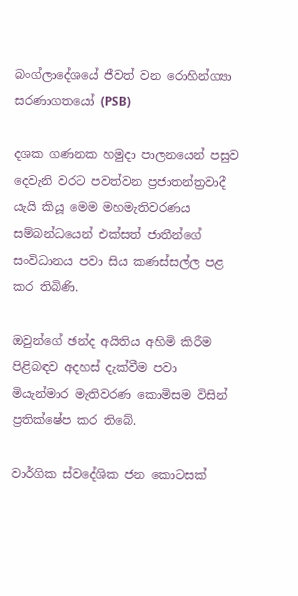බංග්ලාදේශයේ ජීවත් වන රොහින්ග්‍යා සරණාගතයෝ (PSB)

දශක ගණනක හමුදා පාලනයෙන් පසුව දෙවැනි වරට පවත්වන ප්‍රජාතන්ත්‍රවාදී යැයි කියූ මෙම මහමැතිවරණය සම්බන්ධයෙන් එක්සත් ජාතීන්ගේ සංවිධානය පවා සිය කණස්සල්ල පළ කර තිබිණි.

ඔවුන්ගේ ඡන්ද අයිතිය අහිමි කිරීම පිළිබඳව අදහස් දැක්වීම පවා මියැන්මාර මැතිවරණ කොමිසම විසින් ප්‍රතික්ෂේප කර තිබේ.

වාර්ගික ස්වදේශික ජන කොටසක්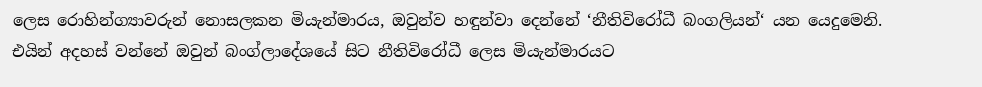ලෙස රොහින්ග්‍යාවරුන් නොසලකන මියැන්මාරය, ඔවුන්ව හඳුන්වා දෙන්නේ ‘නීතිවිරෝධී බංගලියන්‘ යන යෙදුමෙනි. එයින් අදහස් වන්නේ ඔවුන් බංග්ලාදේශයේ සිට නීතිවිරෝධී ලෙස මියැන්මාරයට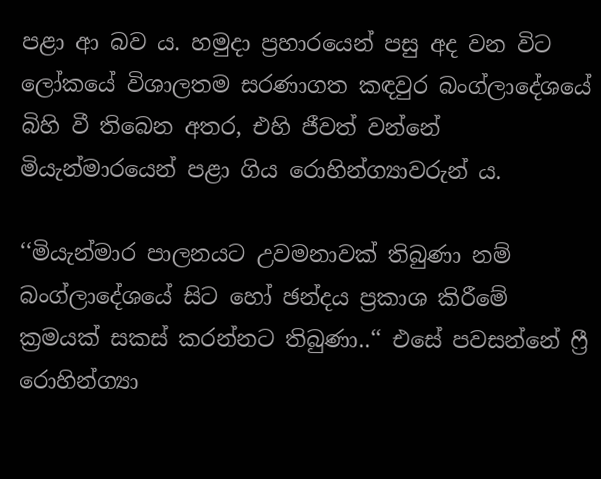පළා ආ බව ය. හමුදා ප්‍රහාරයෙන් පසු අද වන විට ලෝකයේ විශාලතම සරණාගත කඳවුර බංග්ලාදේශයේ බිහි වී තිබෙන අතර, එහි ජීවත් වන්නේ මියැන්මාරයෙන් පළා ගිය රොහින්ග්‍යාවරුන් ය.

‘‘මියැන්මාර පාලනයට උවමනාවක් තිබුණා නම් බංග්ලාදේශයේ සිට හෝ ඡන්දය ප්‍රකාශ කිරීමේ ක්‍රමයක් සකස් කරන්නට තිබුණා..‘‘ එසේ පවසන්නේ ෆ්‍රී රොහින්ග්‍යා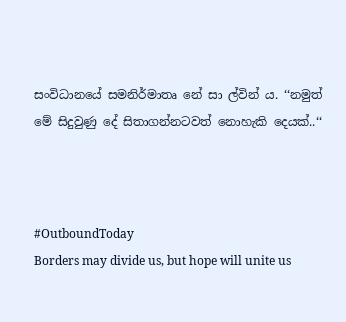සංවිධානයේ සමනිර්මාතෘ නේ සා ල්වින් ය. ‘‘නමුත් මේ සිදුවුණු දේ සිතාගන්නටවත් නොහැකි දෙයක්..‘‘



#OutboundToday
Borders may divide us, but hope will unite us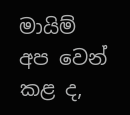මායිම් අප වෙන් කළ ද,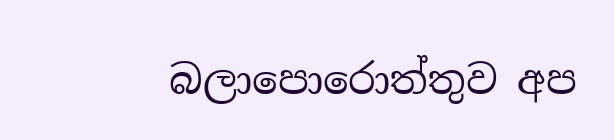බලාපොරොත්තුව අප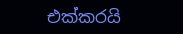එක්කරයි